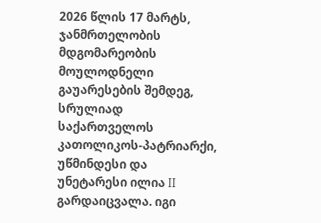2026 წლის 17 მარტს, ჯანმრთელობის მდგომარეობის მოულოდნელი გაუარესების შემდეგ, სრულიად საქართველოს კათოლიკოს-პატრიარქი, უწმინდესი და უნეტარესი ილია II გარდაიცვალა. იგი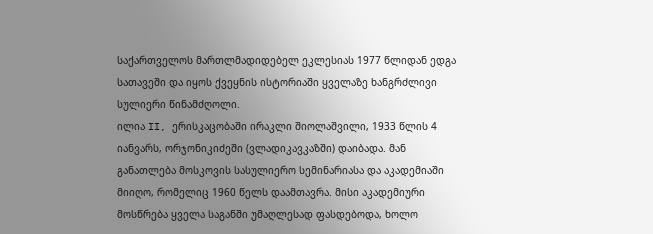საქართველოს მართლმადიდებელ ეკლესიას 1977 წლიდან ედგა სათავეში და იყოს ქვეყნის ისტორიაში ყველაზე ხანგრძლივი სულიერი წინამძღოლი.
ილია II, ერისკაცობაში ირაკლი შიოლაშვილი, 1933 წლის 4 იანვარს, ორჯონიკიძეში (ვლადიკავკაზში) დაიბადა. მან განათლება მოსკოვის სასულიერო სემინარიასა და აკადემიაში მიიღო, რომელიც 1960 წელს დაამთავრა. მისი აკადემიური მოსწრება ყველა საგანში უმაღლესად ფასდებოდა, ხოლო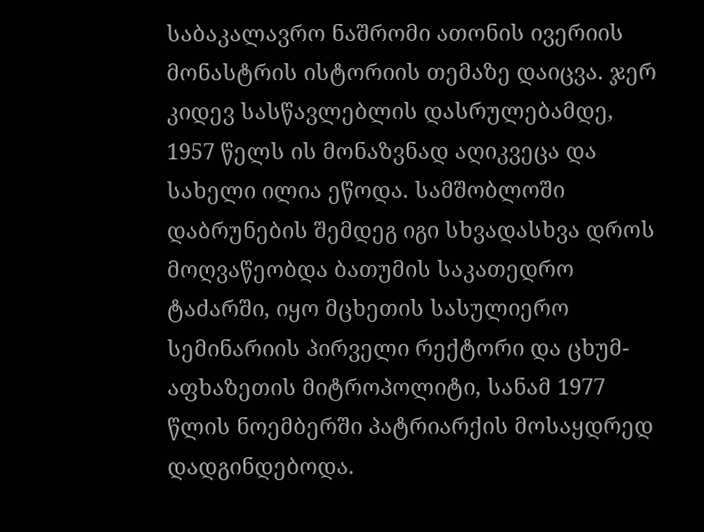საბაკალავრო ნაშრომი ათონის ივერიის მონასტრის ისტორიის თემაზე დაიცვა. ჯერ კიდევ სასწავლებლის დასრულებამდე, 1957 წელს ის მონაზვნად აღიკვეცა და სახელი ილია ეწოდა. სამშობლოში დაბრუნების შემდეგ იგი სხვადასხვა დროს მოღვაწეობდა ბათუმის საკათედრო ტაძარში, იყო მცხეთის სასულიერო სემინარიის პირველი რექტორი და ცხუმ-აფხაზეთის მიტროპოლიტი, სანამ 1977 წლის ნოემბერში პატრიარქის მოსაყდრედ დადგინდებოდა.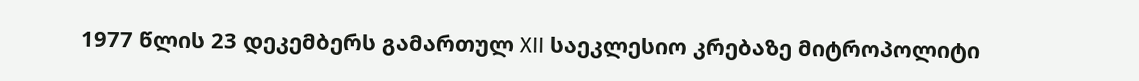1977 წლის 23 დეკემბერს გამართულ XII საეკლესიო კრებაზე მიტროპოლიტი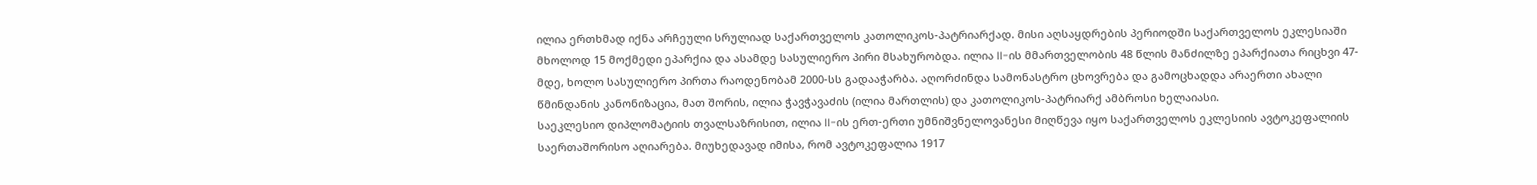ილია ერთხმად იქნა არჩეული სრულიად საქართველოს კათოლიკოს-პატრიარქად. მისი აღსაყდრების პერიოდში საქართველოს ეკლესიაში მხოლოდ 15 მოქმედი ეპარქია და ასამდე სასულიერო პირი მსახურობდა. ილია II-ის მმართველობის 48 წლის მანძილზე ეპარქიათა რიცხვი 47-მდე, ხოლო სასულიერო პირთა რაოდენობამ 2000-სს გადააჭარბა. აღორძინდა სამონასტრო ცხოვრება და გამოცხადდა არაერთი ახალი წმინდანის კანონიზაცია, მათ შორის, ილია ჭავჭავაძის (ილია მართლის) და კათოლიკოს-პატრიარქ ამბროსი ხელაიასი.
საეკლესიო დიპლომატიის თვალსაზრისით, ილია II-ის ერთ-ერთი უმნიშვნელოვანესი მიღწევა იყო საქართველოს ეკლესიის ავტოკეფალიის საერთაშორისო აღიარება. მიუხედავად იმისა, რომ ავტოკეფალია 1917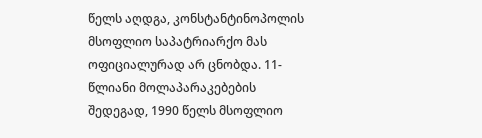წელს აღდგა, კონსტანტინოპოლის მსოფლიო საპატრიარქო მას ოფიციალურად არ ცნობდა. 11-წლიანი მოლაპარაკებების შედეგად, 1990 წელს მსოფლიო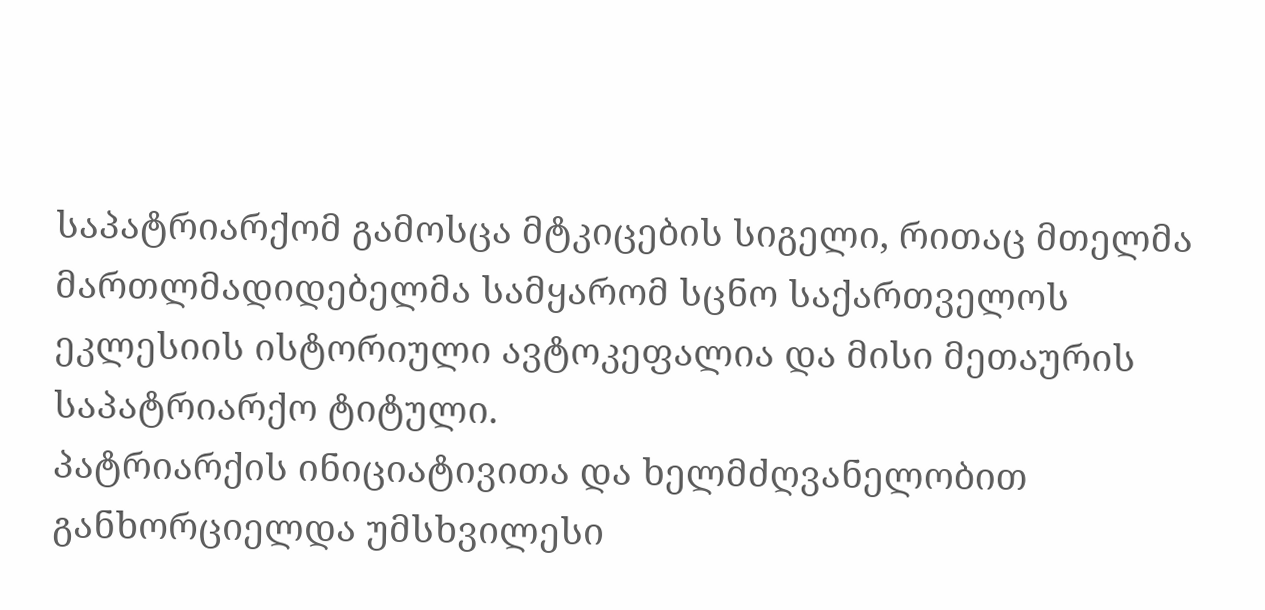საპატრიარქომ გამოსცა მტკიცების სიგელი, რითაც მთელმა მართლმადიდებელმა სამყარომ სცნო საქართველოს ეკლესიის ისტორიული ავტოკეფალია და მისი მეთაურის საპატრიარქო ტიტული.
პატრიარქის ინიციატივითა და ხელმძღვანელობით განხორციელდა უმსხვილესი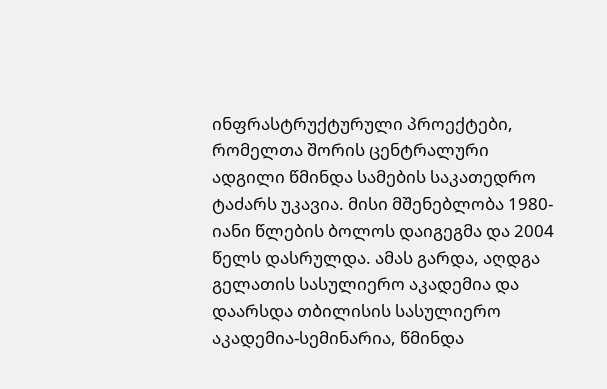ინფრასტრუქტურული პროექტები, რომელთა შორის ცენტრალური ადგილი წმინდა სამების საკათედრო ტაძარს უკავია. მისი მშენებლობა 1980-იანი წლების ბოლოს დაიგეგმა და 2004 წელს დასრულდა. ამას გარდა, აღდგა გელათის სასულიერო აკადემია და დაარსდა თბილისის სასულიერო აკადემია-სემინარია, წმინდა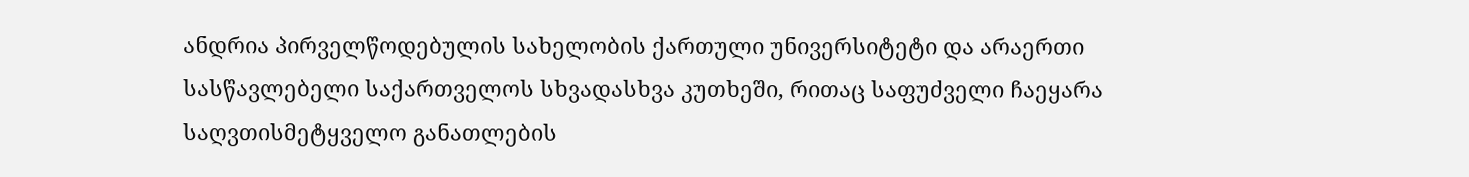ანდრია პირველწოდებულის სახელობის ქართული უნივერსიტეტი და არაერთი სასწავლებელი საქართველოს სხვადასხვა კუთხეში, რითაც საფუძველი ჩაეყარა საღვთისმეტყველო განათლების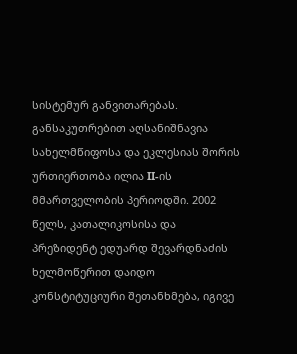სისტემურ განვითარებას.
განსაკუთრებით აღსანიშნავია სახელმწიფოსა და ეკლესიას შორის ურთიერთობა ილია II-ის მმართველობის პერიოდში. 2002 წელს, კათალიკოსისა და პრეზიდენტ ედუარდ შევარდნაძის ხელმოწერით დაიდო კონსტიტუციური შეთანხმება, იგივე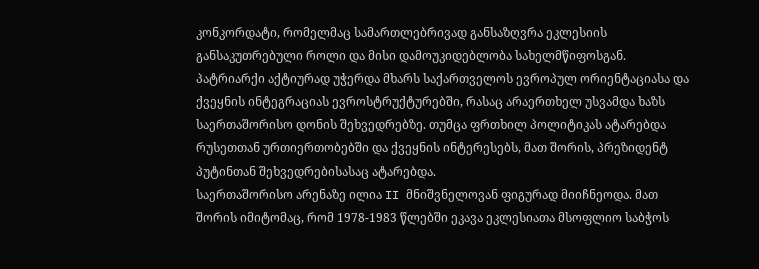კონკორდატი, რომელმაც სამართლებრივად განსაზღვრა ეკლესიის განსაკუთრებული როლი და მისი დამოუკიდებლობა სახელმწიფოსგან. პატრიარქი აქტიურად უჭერდა მხარს საქართველოს ევროპულ ორიენტაციასა და ქვეყნის ინტეგრაციას ევროსტრუქტურებში, რასაც არაერთხელ უსვამდა ხაზს საერთაშორისო დონის შეხვედრებზე. თუმცა ფრთხილ პოლიტიკას ატარებდა რუსეთთან ურთიერთობებში და ქვეყნის ინტერესებს, მათ შორის, პრეზიდენტ პუტინთან შეხვედრებისასაც ატარებდა.
საერთაშორისო არენაზე ილია II მნიშვნელოვან ფიგურად მიიჩნეოდა. მათ შორის იმიტომაც, რომ 1978-1983 წლებში ეკავა ეკლესიათა მსოფლიო საბჭოს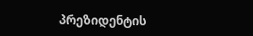პრეზიდენტის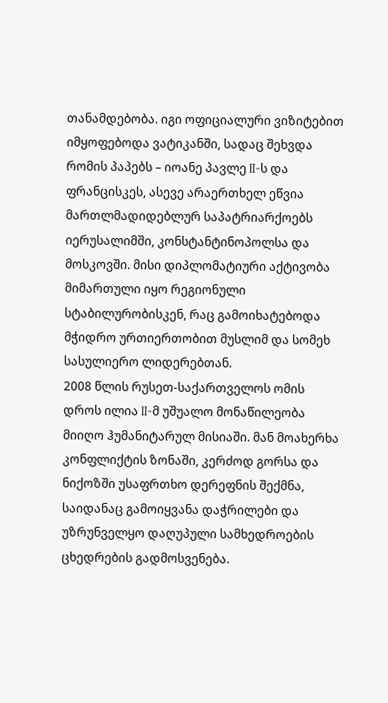თანამდებობა. იგი ოფიციალური ვიზიტებით იმყოფებოდა ვატიკანში, სადაც შეხვდა რომის პაპებს – იოანე პავლე II-ს და ფრანცისკეს, ასევე არაერთხელ ეწვია მართლმადიდებლურ საპატრიარქოებს იერუსალიმში, კონსტანტინოპოლსა და მოსკოვში. მისი დიპლომატიური აქტივობა მიმართული იყო რეგიონული სტაბილურობისკენ, რაც გამოიხატებოდა მჭიდრო ურთიერთობით მუსლიმ და სომეხ სასულიერო ლიდერებთან.
2008 წლის რუსეთ-საქართველოს ომის დროს ილია II-მ უშუალო მონაწილეობა მიიღო ჰუმანიტარულ მისიაში. მან მოახერხა კონფლიქტის ზონაში, კერძოდ გორსა და ნიქოზში უსაფრთხო დერეფნის შექმნა, საიდანაც გამოიყვანა დაჭრილები და უზრუნველყო დაღუპული სამხედროების ცხედრების გადმოსვენება.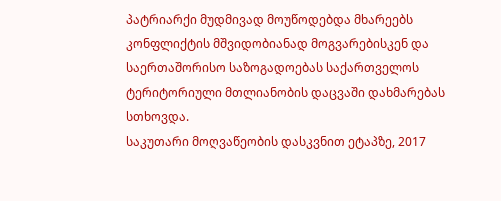პატრიარქი მუდმივად მოუწოდებდა მხარეებს კონფლიქტის მშვიდობიანად მოგვარებისკენ და საერთაშორისო საზოგადოებას საქართველოს ტერიტორიული მთლიანობის დაცვაში დახმარებას სთხოვდა.
საკუთარი მოღვაწეობის დასკვნით ეტაპზე, 2017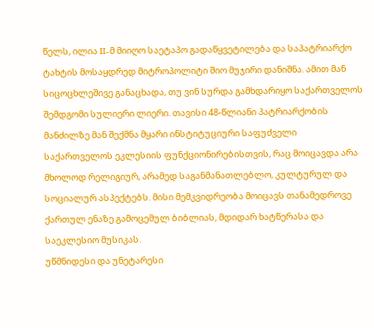წელს, ილია II-მ მიიღო საეტაპო გადაწყვეტილება და საპატრიარქო ტახტის მოსაყდრედ მიტროპოლიტი შიო მუჯირი დანიშნა. ამით მან სიცოცხლეშივე განაცხადა, თუ ვინ სურდა გამხდარიყო საქართველოს შემდგომი სულიერი ლიერი. თავისი 48-წლიანი პატრიარქობის მანძილზე მან შექმნა მყარი ინსტიტუციური საფუძველი საქართველოს ეკლესიის ფუნქციონირებისთვის, რაც მოიცავდა არა მხოლოდ რელიგიურ, არამედ საგანმანათლებლო, კულტურულ და სოციალურ ასპექტებს. მისი მემკვიდრეობა მოიცავს თანამედროვე ქართულ ენაზე გამოცემულ ბიბლიას, მდიდარ ხატწერასა და საეკლესიო მუსიკას.
უწმნიდესი და უნეტარესი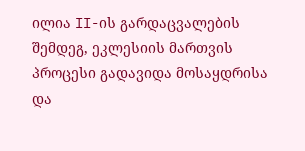ილია II-ის გარდაცვალების შემდეგ, ეკლესიის მართვის პროცესი გადავიდა მოსაყდრისა და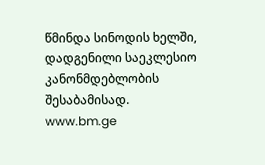წმინდა სინოდის ხელში, დადგენილი საეკლესიო კანონმდებლობის შესაბამისად.
www.bm.ge